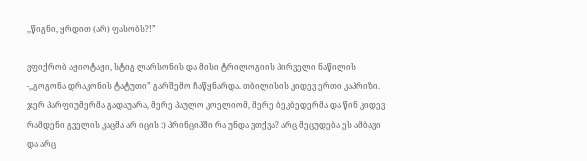,,წიგნი, ყრდით (არ) ფასობს?!”

ვფიქრობ აჟიოტაჟი, სტიგ ლარსონის და მისი ტრილოგიის პირველი ნაწილის -,,გოგონა დრაკონის ტატუთი” გარშემო ჩაწყნარდა. თბილისის კიდევ ერთი კაპრიზი. ჯერ პარფიუმერმა გადაუარა, მერე პაულო კოელიომ, მერე ბეკბედერმა და წინ კიდევ რამდენი გველის კაცმა არ იცის :) პრინციპში რა უნდა ვთქვა? არც მეცუდება ეს ამბავი და არც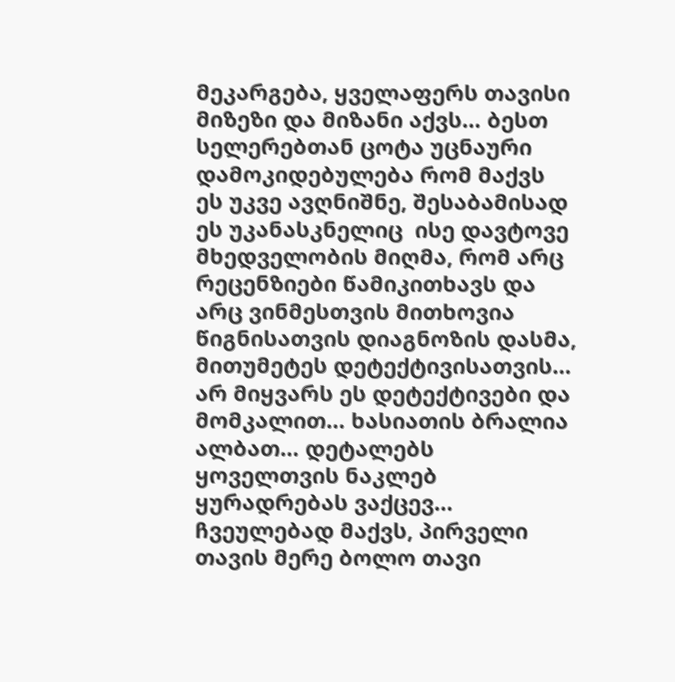მეკარგება, ყველაფერს თავისი მიზეზი და მიზანი აქვს… ბესთ სელერებთან ცოტა უცნაური დამოკიდებულება რომ მაქვს ეს უკვე ავღნიშნე, შესაბამისად ეს უკანასკნელიც  ისე დავტოვე მხედველობის მიღმა, რომ არც რეცენზიები წამიკითხავს და არც ვინმესთვის მითხოვია წიგნისათვის დიაგნოზის დასმა, მითუმეტეს დეტექტივისათვის… არ მიყვარს ეს დეტექტივები და მომკალით… ხასიათის ბრალია ალბათ… დეტალებს ყოველთვის ნაკლებ ყურადრებას ვაქცევ… ჩვეულებად მაქვს, პირველი თავის მერე ბოლო თავი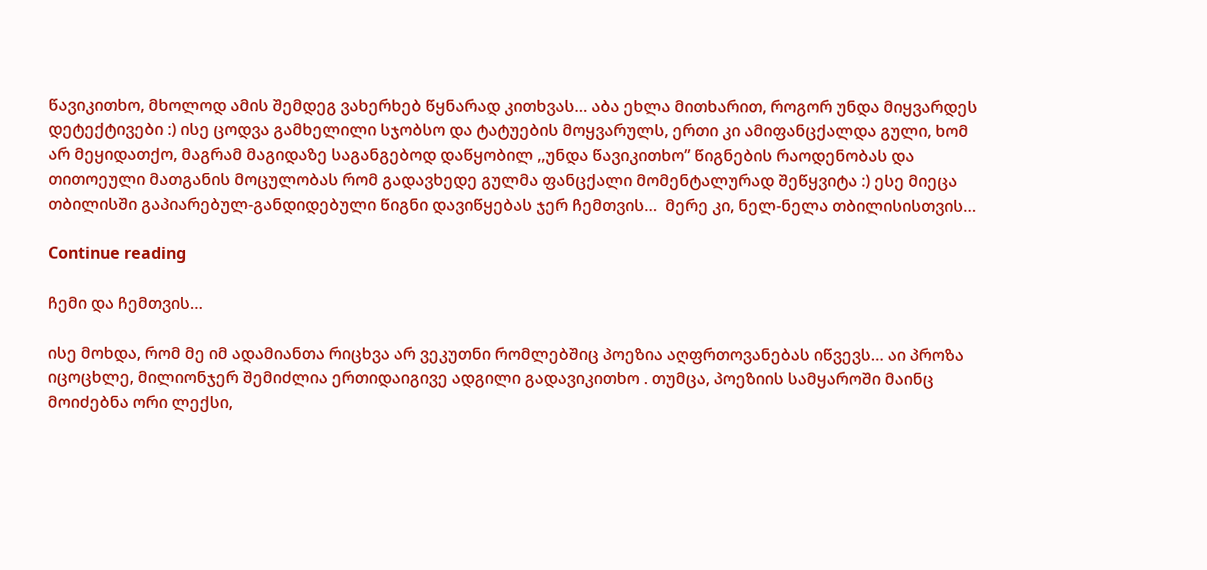წავიკითხო, მხოლოდ ამის შემდეგ ვახერხებ წყნარად კითხვას… აბა ეხლა მითხარით, როგორ უნდა მიყვარდეს დეტექტივები :) ისე ცოდვა გამხელილი სჯობსო და ტატუების მოყვარულს, ერთი კი ამიფანცქალდა გული, ხომ არ მეყიდათქო, მაგრამ მაგიდაზე საგანგებოდ დაწყობილ ,,უნდა წავიკითხო” წიგნების რაოდენობას და თითოეული მათგანის მოცულობას რომ გადავხედე გულმა ფანცქალი მომენტალურად შეწყვიტა :) ესე მიეცა თბილისში გაპიარებულ-განდიდებული წიგნი დავიწყებას ჯერ ჩემთვის…  მერე კი, ნელ-ნელა თბილისისთვის…

Continue reading

ჩემი და ჩემთვის…

ისე მოხდა, რომ მე იმ ადამიანთა რიცხვა არ ვეკუთნი რომლებშიც პოეზია აღფრთოვანებას იწვევს… აი პროზა იცოცხლე, მილიონჯერ შემიძლია ერთიდაიგივე ადგილი გადავიკითხო . თუმცა, პოეზიის სამყაროში მაინც მოიძებნა ორი ლექსი,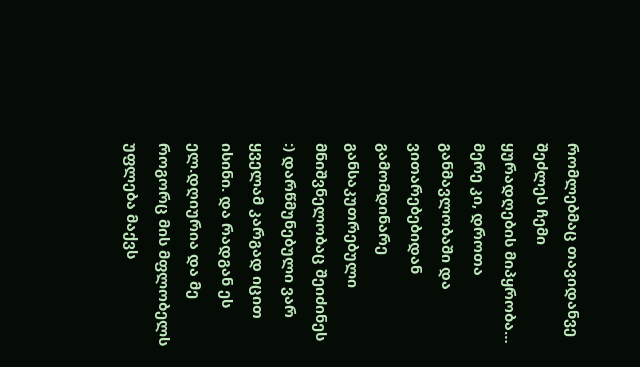რომლებმაც თავიდანვე  შეძლეს ჩემი ყურადღების მიპყრობა… მერე კი, დროთა განმავლობაში და ვითარებებიდან გამომდინარე განსაკუთრებული მნიშვნელობაც შეიძინეს :) დარწმუნებული ვარ ყველამ კარგად იცით ისინი. და რადგან ეს ელ.დღიურია და მე როგორც მის მფლობელს უფლება მაქვს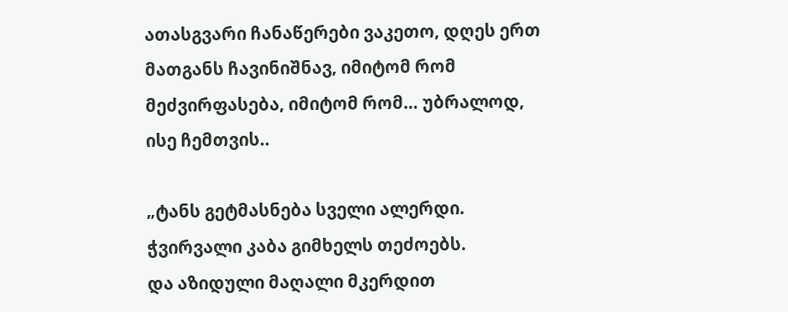ათასგვარი ჩანაწერები ვაკეთო, დღეს ერთ მათგანს ჩავინიშნავ, იმიტომ რომ მეძვირფასება, იმიტომ რომ… უბრალოდ, ისე ჩემთვის..

„ტანს გეტმასნება სველი ალერდი.
ჭვირვალი კაბა გიმხელს თეძოებს.
და აზიდული მაღალი მკერდით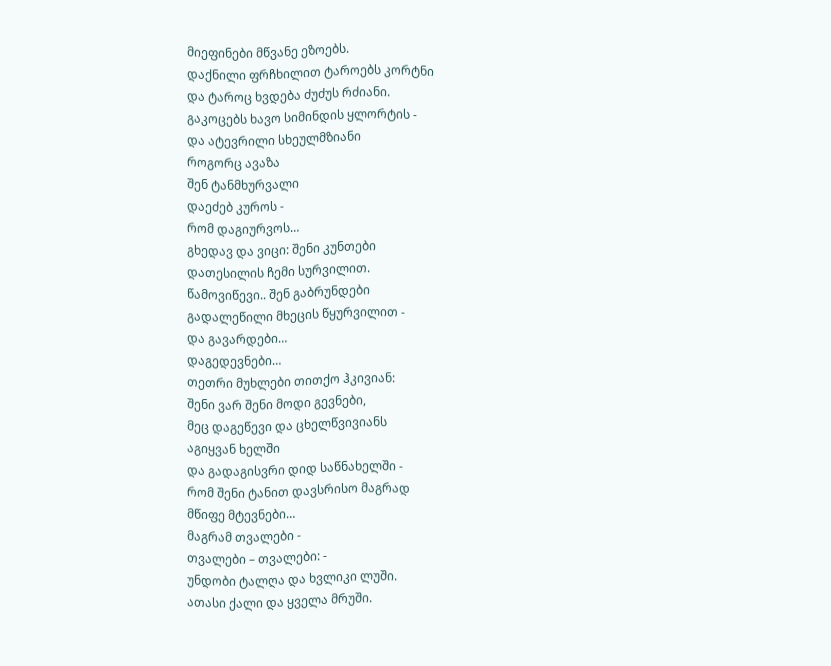მიეფინები მწვანე ეზოებს.
დაქნილი ფრჩხილით ტაროებს კორტნი
და ტაროც ხვდება ძუძუს რძიანი.
გაკოცებს ხავო სიმინდის ყლორტის -
და ატევრილი სხეულმზიანი
როგორც ავაზა
შენ ტანმხურვალი
დაეძებ კუროს -
რომ დაგიურვოს…
გხედავ და ვიცი: შენი კუნთები
დათესილის ჩემი სურვილით.
წამოვიწევი.. შენ გაბრუნდები
გადალეწილი მხეცის წყურვილით -
და გავარდები…
დაგედევნები…
თეთრი მუხლები თითქო ჰკივიან:
შენი ვარ შენი მოდი გევნები,
მეც დაგეწევი და ცხელწვივიანს
აგიყვან ხელში
და გადაგისვრი დიდ საწნახელში -
რომ შენი ტანით დავსრისო მაგრად
მწიფე მტევნები…
მაგრამ თვალები -
თვალები – თვალები: -
უნდობი ტალღა და ხვლიკი ლუში.
ათასი ქალი და ყველა მრუში.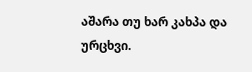აშარა თუ ხარ კახპა და ურცხვი.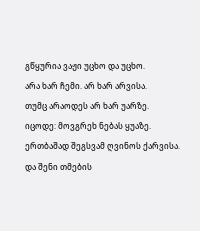გწყურია ვაჟი უცხო და უცხო.
არა ხარ ჩემი. არ ხარ არვისა.
თუმც არაოდეს არ ხარ უარზე.
იცოდე: მოვგრეხ ნებას ყუაზე.
ერთბაშად შეგსვამ ღვინოს ქარვისა.
და შენი თმების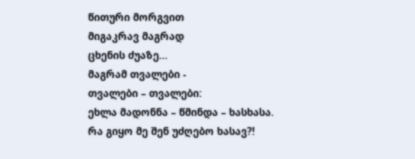წითური მორგვით
მიგაკრავ მაგრად
ცხენის ძუაზე…
მაგრამ თვალები -
თვალები – თვალები:
ეხლა მადონნა – წმინდა – ხასხასა.
რა გიყო მე შენ უძღებო ხასავ?!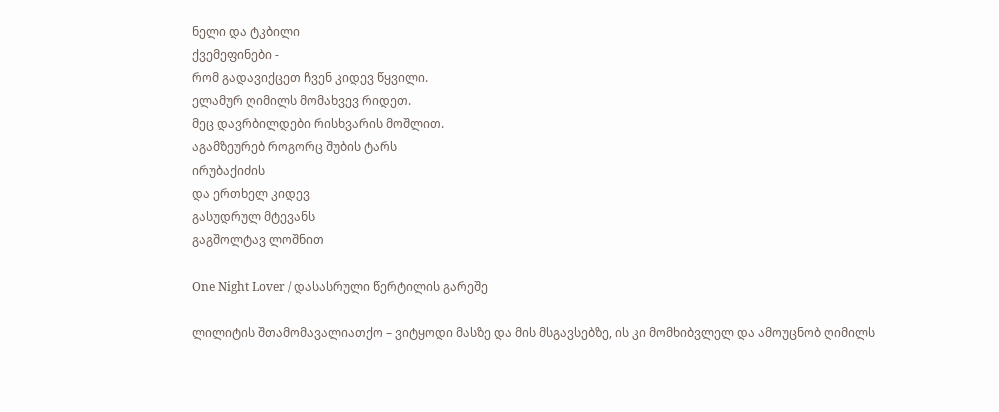ნელი და ტკბილი
ქვემეფინები -
რომ გადავიქცეთ ჩვენ კიდევ წყვილი.
ელამურ ღიმილს მომახვევ რიდეთ.
მეც დავრბილდები რისხვარის მოშლით.
აგამზეურებ როგორც შუბის ტარს
ირუბაქიძის
და ერთხელ კიდევ
გასუდრულ მტევანს
გაგშოლტავ ლოშნით

One Night Lover / დასასრული წერტილის გარეშე

ლილიტის შთამომავალიათქო – ვიტყოდი მასზე და მის მსგავსებზე, ის კი მომხიბვლელ და ამოუცნობ ღიმილს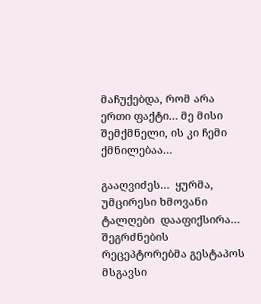მაჩუქებდა, რომ არა ერთი ფაქტი… მე მისი შემქმნელი, ის კი ჩემი ქმნილებაა…

გააღვიძეს…  ყურმა, უმცირესი ხმოვანი ტალღები  დააფიქსირა… შეგრძნების რეცეპტორებმა გესტაპოს მსგავსი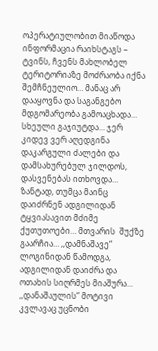ოპერატიულობით მიაწოდა ინფორმაცია რაიხსტაგს – ტვინს, ჩვენს მახლობელ ტერიტორიაზე მოძრაობა იქნა შემჩნეულიო… მანაც არ დააყოვნა და საგანგებო მდგომარეობა გამოაცხადა… სხეული გაჯიუტდა… ჯერ კიდევ ვერ აღედგინა დაკარგული ძალები და დამსახურებულ ჯილდოს, დასვენებას ითხოვდა… ზანტად, თუმცა მაინც დაიძრნენ ადგილიდან ტყვიასავით მძიმე ქუთუთოები… მთვარის  შუქზე გაარჩია… ,,დამნაშავე“ ლოგინიდან წამოდგა, ადგილიდან დაიძრა და ოთახის სიღრმეს მიაშურა… ,,დანაშაულის“ მოტივი კვლავაც უცნობი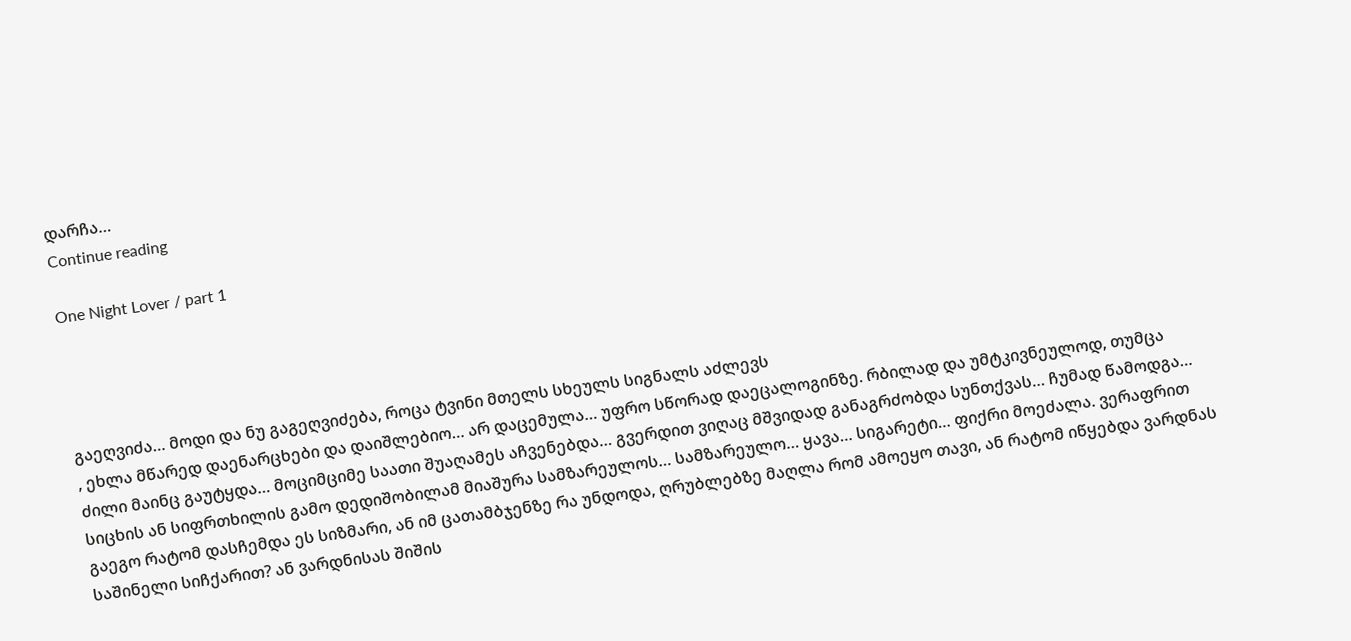დარჩა…
Continue reading

One Night Lover / part 1




გაეღვიძა… მოდი და ნუ გაგეღვიძება, როცა ტვინი მთელს სხეულს სიგნალს აძლევს
, ეხლა მწარედ დაენარცხები და დაიშლებიო… არ დაცემულა… უფრო სწორად დაეცალოგინზე. რბილად და უმტკივნეულოდ, თუმცა ძილი მაინც გაუტყდა… მოციმციმე საათი შუაღამეს აჩვენებდა… გვერდით ვიღაც მშვიდად განაგრძობდა სუნთქვას… ჩუმად წამოდგა… სიცხის ან სიფრთხილის გამო დედიშობილამ მიაშურა სამზარეულოს… სამზარეულო… ყავა… სიგარეტი… ფიქრი მოეძალა. ვერაფრით გაეგო რატომ დასჩემდა ეს სიზმარი, ან იმ ცათამბჯენზე რა უნდოდა, ღრუბლებზე მაღლა რომ ამოეყო თავი, ან რატომ იწყებდა ვარდნას საშინელი სიჩქარით? ან ვარდნისას შიშის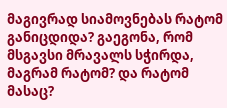მაგივრად სიამოვნებას რატომ განიცდიდა? გაეგონა, რომ მსგავსი მრავალს სჭირდა, მაგრამ რატომ? და რატომ მასაც?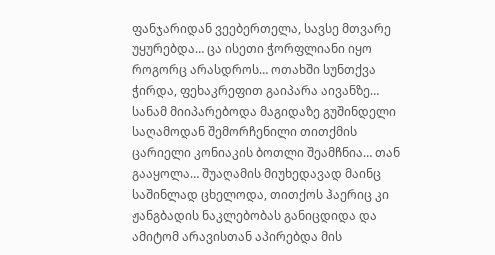ფანჯარიდან ვეებერთელა, სავსე მთვარე უყურებდა… ცა ისეთი ჭორფლიანი იყო როგორც არასდროს… ოთახში სუნთქვა ჭირდა, ფეხაკრეფით გაიპარა აივანზე… სანამ მიიპარებოდა მაგიდაზე გუშინდელი საღამოდან შემორჩენილი თითქმის ცარიელი კონიაკის ბოთლი შეამჩნია… თან გააყოლა… შუაღამის მიუხედავად მაინც საშინლად ცხელოდა, თითქოს ჰაერიც კი ჟანგბადის ნაკლებობას განიცდიდა და ამიტომ არავისთან აპირებდა მის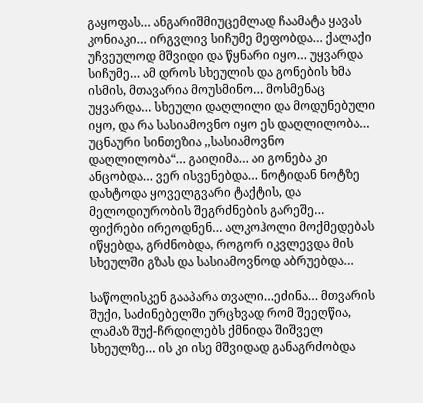გაყოფას… ანგარიშმიუცემლად ჩაამატა ყავას კონიაკი… ირგვლივ სიჩუმე მეფობდა… ქალაქი უჩვეულოდ მშვიდი და წყნარი იყო… უყვარდა სიჩუმე… ამ დროს სხეულის და გონების ხმა ისმის, მთავარია მოუსმინო… მოსმენაც უყვარდა… სხეული დაღლილი და მოდუნებული იყო, და რა სასიამოვნო იყო ეს დაღლილობა… უცნაური სინთეზია ,,სასიამოვნო დაღლილობა“… გაიღიმა… აი გონება კი ანცობდა… ვერ ისვენებდა… ნოტიდან ნოტზე დახტოდა ყოველგვარი ტაქტის, და მელოდიურობის შეგრძნების გარეშე… ფიქრები ირეოდნენ… ალკოჰოლი მოქმედებას იწყებდა, გრძნობდა, როგორ იკვლევდა მის სხეულში გზას და სასიამოვნოდ აბრუებდა…

საწოლისკენ გააპარა თვალი…ეძინა… მთვარის შუქი, საძინებელში ურცხვად რომ შეეღწია, ლამაზ შუქ-ჩრდილებს ქმნიდა შიშველ სხეულზე… ის კი ისე მშვიდად განაგრძობდა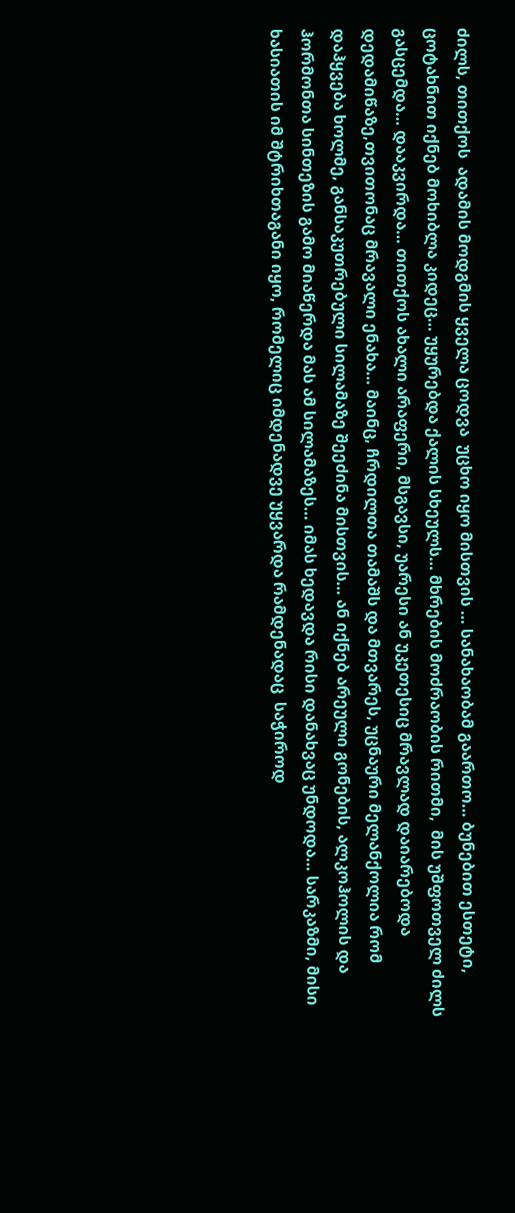ძილს, თითქოს  ადამის მოდგმის ყველა ცოდვა  უცხო იყო მისთვის … სანახაობამ გაართო… ბუნებით ესთეტი, ცოტახნით იქნებ მოხიბლა კიდეც… უყურებდა ქალის სხეულს… მხრების მოძრაობის რითმი,  მის უშფოთველ ძილს გასცემდა… დააკვირდა… თითქოს ახალი არაფერი, მსგავსი, უარესი ან უკეთესიც მრავლად დაიარებოდა დედამიწაზე,თვითონაც მრავალი ენახა… მაინც, ჩრდილთა თამაშს და მთვარეს, უცნაური მელანქოლია რომ დაჰყვება ხოლმე, განსაკუთრებული სილამაზე შეეძინა მისთვის… ან იქნებ არეული გონების, ალკოჰოლის და ჰორმონთა სინთეზის გამო მიაწერდა მას ამ სილამაზეს… იმას ხედავდა რისი დანახვაც უნდოდა… სარკაზმი, მისი ხასიათის იმ შტრიხთაგანი იყო, რომელიც იმდენადვე უყვარდა რამდენადაც  საჭიროდ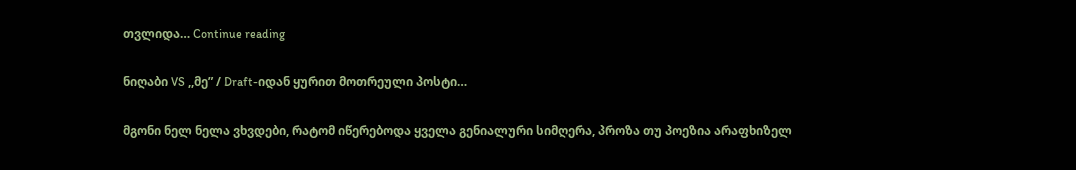თვლიდა… Continue reading

ნიღაბი VS ,,მე” / Draft-იდან ყურით მოთრეული პოსტი…

მგონი ნელ ნელა ვხვდები, რატომ იწერებოდა ყველა გენიალური სიმღერა, პროზა თუ პოეზია არაფხიზელ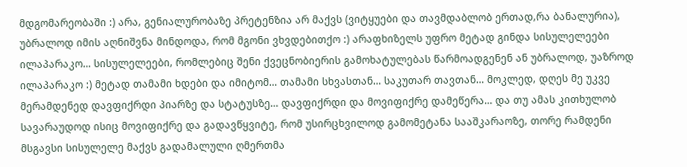მდგომარეობაში :) არა, გენიალურობაზე პრეტენზია არ მაქვს (ვიტყუები და თავმდაბლობ ერთად,რა ბანალურია), უბრალოდ იმის აღნიშვნა მინდოდა, რომ მგონი ვხვდებითქო :) არაფხიზელს უფრო მეტად გინდა სისულელეები ილაპარაკო… სისულელეები, რომლებიც შენი ქვეცნობიერის გამოხატულებას წარმოადგენენ ან უბრალოდ, უაზროდ ილაპარაკო :) მეტად თამამი ხდები და იმიტომ… თამამი სხვასთან… საკუთარ თავთან… მოკლედ, დღეს მე უკვე მერამდენედ დავფიქრდი პიარზე და სტატუსზე… დავფიქრდი და მოვიფიქრე დამეწერა… და თუ ამას კითხულობ სავარაუდოდ ისიც მოვიფიქრე და გადავწყვიტე, რომ უსირცხვილოდ გამომეტანა სააშკარაოზე, თორე რამდენი მსგავსი სისულელე მაქვს გადამალული ღმერთმა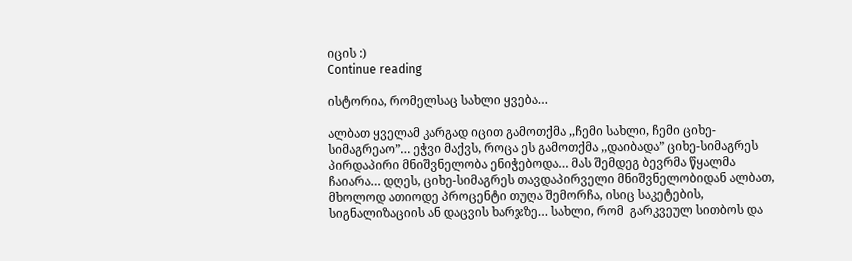იცის :)
Continue reading

ისტორია, რომელსაც სახლი ყვება…

ალბათ ყველამ კარგად იცით გამოთქმა ,,ჩემი სახლი, ჩემი ციხე-სიმაგრეაო”… ეჭვი მაქვს, როცა ეს გამოთქმა ,,დაიბადა” ციხე-სიმაგრეს პირდაპირი მნიშვნელობა ენიჭებოდა… მას შემდეგ ბევრმა წყალმა ჩაიარა… დღეს, ციხე-სიმაგრეს თავდაპირველი მნიშვნელობიდან ალბათ, მხოლოდ ათიოდე პროცენტი თუღა შემორჩა, ისიც საკეტების, სიგნალიზაციის ან დაცვის ხარჯზე… სახლი, რომ  გარკვეულ სითბოს და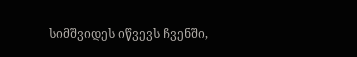სიმშვიდეს იწვევს ჩვენში,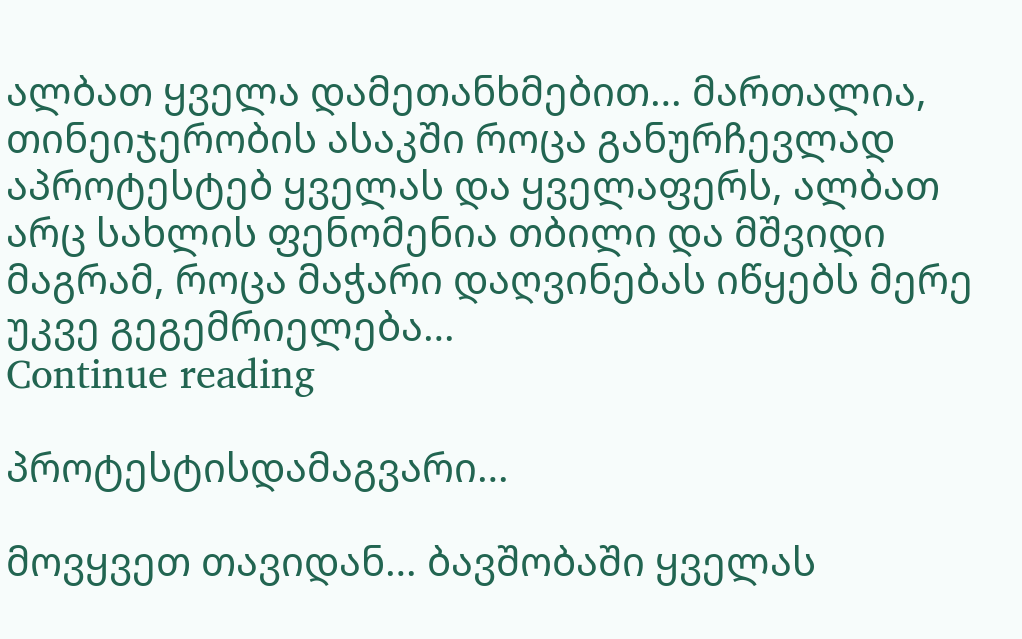ალბათ ყველა დამეთანხმებით… მართალია, თინეიჯერობის ასაკში როცა განურჩევლად აპროტესტებ ყველას და ყველაფერს, ალბათ არც სახლის ფენომენია თბილი და მშვიდი მაგრამ, როცა მაჭარი დაღვინებას იწყებს მერე უკვე გეგემრიელება…
Continue reading

პროტესტისდამაგვარი…

მოვყვეთ თავიდან… ბავშობაში ყველას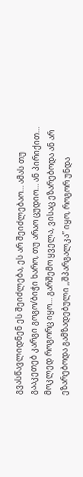გვასწავლიდნენ ეს შეიძლება, ეს არ შეიძლებაო… ამას თუ გააკეთებ კარგი გოგო/ბიჭი ხარო, თუ არაო ცუდიო… ან პირიქით… მოკლედ როგორც იყო… გარშემო ყველა, ვისაც ეზარებოდა ან არ ეზარებოდა გამზადებული ,,შპარგალკა” იყო, როგორ უნდა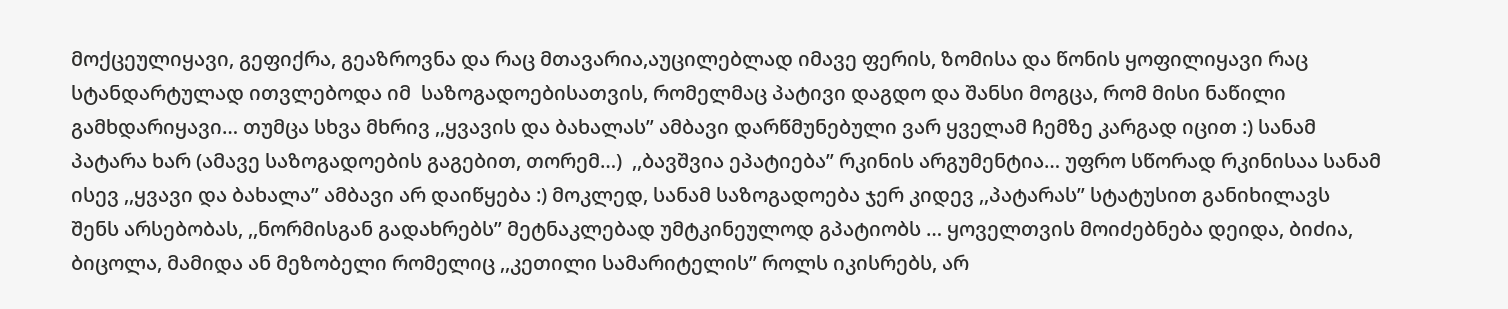მოქცეულიყავი, გეფიქრა, გეაზროვნა და რაც მთავარია,აუცილებლად იმავე ფერის, ზომისა და წონის ყოფილიყავი რაც სტანდარტულად ითვლებოდა იმ  საზოგადოებისათვის, რომელმაც პატივი დაგდო და შანსი მოგცა, რომ მისი ნაწილი გამხდარიყავი… თუმცა სხვა მხრივ ,,ყვავის და ბახალას” ამბავი დარწმუნებული ვარ ყველამ ჩემზე კარგად იცით :) სანამ პატარა ხარ (ამავე საზოგადოების გაგებით, თორემ…)  ,,ბავშვია ეპატიება” რკინის არგუმენტია… უფრო სწორად რკინისაა სანამ ისევ ,,ყვავი და ბახალა” ამბავი არ დაიწყება :) მოკლედ, სანამ საზოგადოება ჯერ კიდევ ,,პატარას” სტატუსით განიხილავს შენს არსებობას, ,,ნორმისგან გადახრებს” მეტნაკლებად უმტკინეულოდ გპატიობს … ყოველთვის მოიძებნება დეიდა, ბიძია, ბიცოლა, მამიდა ან მეზობელი რომელიც ,,კეთილი სამარიტელის” როლს იკისრებს, არ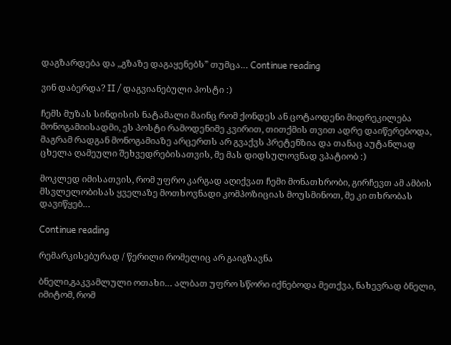დაგზარდება და ,,გზაზე დაგაყენებს” თუმცა… Continue reading

ვინ დაბერდა? II / დაგვიანებული პოსტი :)

ჩემს მუზას სინდისის ნატამალი მაინც რომ ქონდეს ან ცოტაოდენი მიდრეკილება მონოგამიისადმი, ეს პოსტი რამოდენიმე კვირით, თითქმის თვით ადრე დაიწერებოდა, მაგრამ რადგან მონოგამიაზე არცერთს არ გვაქვს პრეტენზია და თანაც აუტანლად ცხელა ღამეული შეხვედრებისათვის, მე მას დიდსულოვნად ვპატიობ :)

მოკლედ იმისათვის, რომ უფრო კარგად აღიქვათ ჩემი მონათხრობი, გირჩევთ ამ ამბის მსვლელობისას ყველაზე მოთხოვნადი კომპოზიციას მოუსმინოთ, მე კი თხრობას დავიწყებ…

Continue reading

რემარკისებურად / წერილი რომელიც არ გაიგზავნა

ბნელი,გაკვამლული ოთახი… ალბათ უფრო სწორი იქნებოდა მეთქვა, ნახევრად ბნელი, იმიტომ, რომ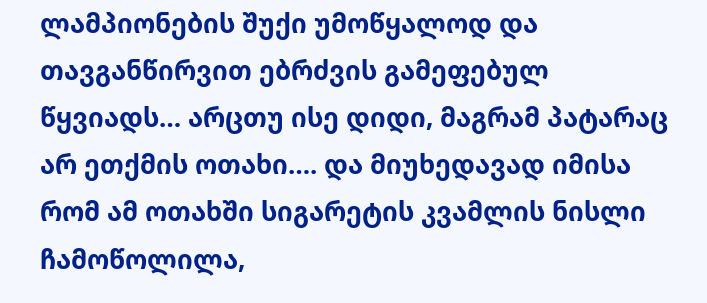ლამპიონების შუქი უმოწყალოდ და თავგანწირვით ებრძვის გამეფებულ წყვიადს… არცთუ ისე დიდი, მაგრამ პატარაც არ ეთქმის ოთახი…. და მიუხედავად იმისა რომ ამ ოთახში სიგარეტის კვამლის ნისლი ჩამოწოლილა,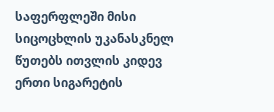საფერფლეში მისი სიცოცხლის უკანასკნელ წუთებს ითვლის კიდევ ერთი სიგარეტის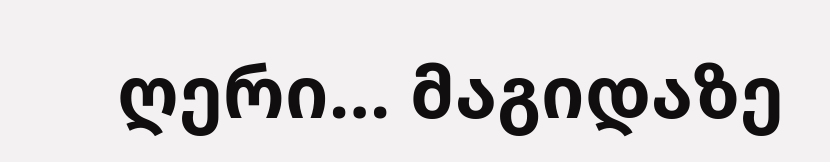ღერი… მაგიდაზე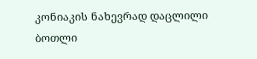კონიაკის ნახევრად დაცლილი ბოთლი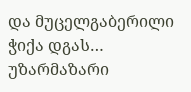და მუცელგაბერილი ჭიქა დგას… უზარმაზარი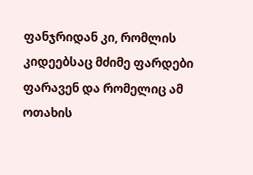ფანჯრიდან კი, რომლის კიდეებსაც მძიმე ფარდები ფარავენ და რომელიც ამ ოთახის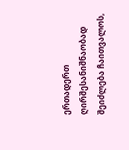ერთადერთ ღირშესანიშნაობად შეიძლება ჩაითვალოს,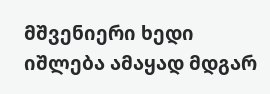მშვენიერი ხედი იშლება ამაყად მდგარ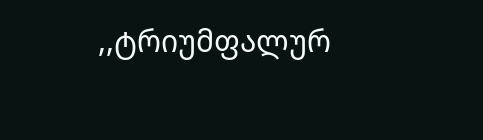,,ტრიუმფალურ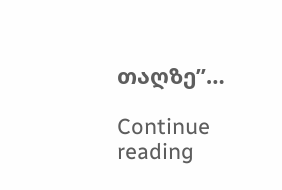თაღზე”…

Continue reading